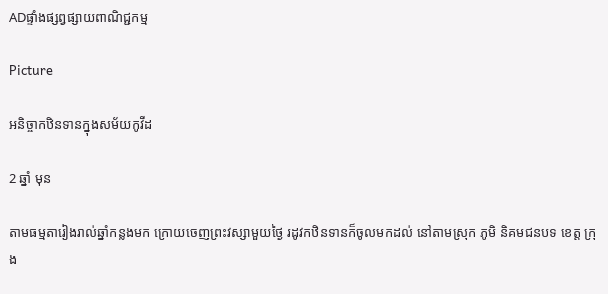ADផ្ទាំងផ្សព្វផ្សាយពាណិជ្ជកម្ម

Picture

អនិច្ចាកឋិនទានក្នុងសម័យកូវីដ

2 ឆ្នាំ មុន

តាមធម្មតារៀងរាល់ឆ្នាំកន្លងមក ក្រោយចេញព្រះវស្សាមួយថ្ងៃ រដូវកឋិនទានក៏ចូលមកដល់ នៅតាមស្រុក ភូមិ និគមជនបទ ខេត្ត ក្រុង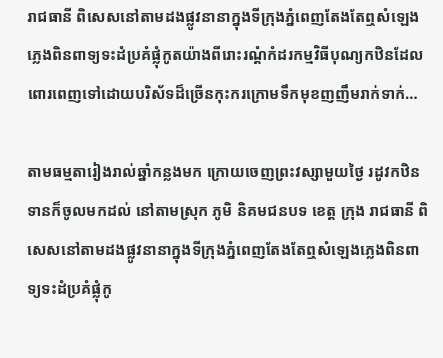រាជធានី ពិសេសនៅតាមដងផ្លូវនានាក្នុងទីក្រុងភ្នំពេញតែងតែឮសំឡេងភ្លេងពិនពាទ្យទះដំប្រគំផ្លុំកូតយ៉ាងពីរោះរណ្តំកំដរកម្មវិធីបុណ្យកឋិនដែលពោរពេញទៅដោយបរិស័ទដ៏ច្រើនកុះករក្រោមទឹកមុខញញឹមរាក់ទាក់…

តាមធម្មតារៀងរាល់ឆ្នាំកន្លងមក ក្រោយចេញព្រះវស្សាមួយថ្ងៃ រដូវកឋិនទានក៏ចូលមកដល់ នៅតាមស្រុក ភូមិ និគមជនបទ ខេត្ត ក្រុង រាជធានី ពិសេសនៅតាមដងផ្លូវនានាក្នុងទីក្រុងភ្នំពេញតែងតែឮសំឡេងភ្លេងពិនពាទ្យទះដំប្រគំផ្លុំកូ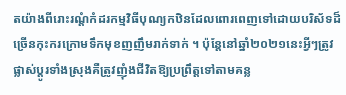តយ៉ាងពីរោះរណ្តំកំដរកម្មវិធីបុណ្យកឋិនដែលពោរពេញទៅដោយបរិស័ទដ៏ច្រើនកុះករក្រោមទឹកមុខញញឹមរាក់ទាក់ ។ ប៉ុន្តែនៅឆ្នាំ២០២១នេះអ្វីៗត្រូវផ្លាស់ប្តូរទាំងស្រុងគឺត្រូវញុំងជីវិតឱ្យប្រព្រឹត្តទៅតាមគន្ល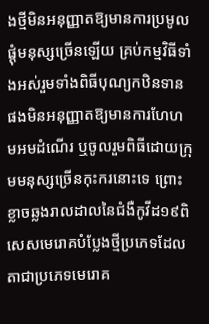ងថ្មីមិនអនុញ្ញាតឱ្យមានការប្រមូលផ្តុំមនុស្សច្រើនឡើយ គ្រប់កម្មវិធីទាំងអស់រួមទាំងពិធីបុណ្យកឋិនទានផងមិនអនុញ្ញាតឱ្យមានការហែហមអមដំណើរ ឬចូលរួមពិធីដោយក្រុមមនុស្សច្រើនកុះករនោះទេ ព្រោះខ្លាចឆ្លងរាលដាលនៃជំងឺកូវីដ១៩ពិសេសមេរោគបំប្លែងថ្មីប្រភេទដែលតាជាប្រភេទមេរោគ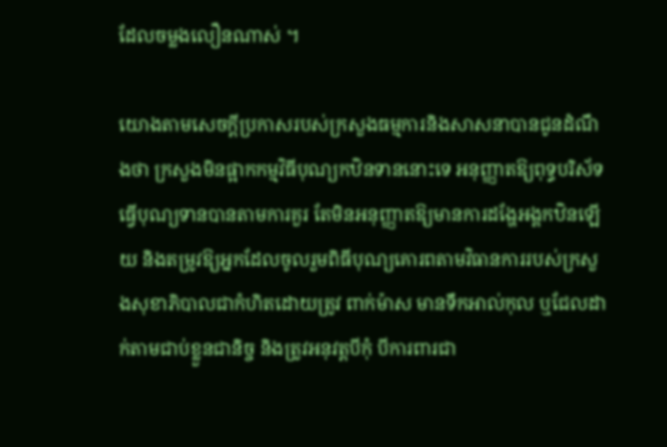ដែលចម្លងលឿនណាស់ ។

យោងតាមសេចក្តីប្រកាសរបស់ក្រសួងធម្មការនិងសាសនាបានជូនដំណឹងថា ក្រសួងមិនផ្អាកកម្មវិធីបុណ្យកឋិនទាននោះទេ អនុញ្ញាតឱ្យពុទ្ធបរិស័ទធ្វើបុណ្យទានបានតាមការគួរ តែមិនអនុញ្ញាតឱ្យមានការដង្ហែអង្គកឋិនឡើយ និងតម្រូវឱ្យអ្នកដែលចូលរួមពិធីបុណ្យគោរពតាមវិធានការរបស់ក្រសួងសុខាភិបាលជាកំហិតដោយត្រូវ ពាក់ម៉ាស មានទឹកអាល់កុល ឬជែលដាក់តាមជាប់ខ្លួនជានិច្ច និងត្រូវអនុវត្តបីកុំ បីការពារជា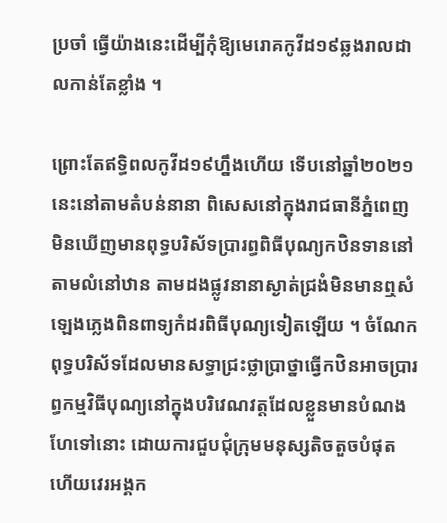ប្រចាំ ធ្វើយ៉ាងនេះដើម្បីកុំឱ្យមេរោគកូវីដ១៩ឆ្លងរាលដាលកាន់តែខ្លាំង ។

ព្រោះតែឥទ្ធិពលកូវីដ១៩ហ្នឹងហើយ ទើបនៅឆ្នាំ២០២១នេះនៅតាមតំបន់នានា ពិសេសនៅក្នុងរាជធានីភ្នំពេញមិនឃើញមានពុទ្ធបរិស័ទប្រារព្ធពិធីបុណ្យកឋិនទាននៅតាមលំនៅឋាន តាមដងផ្លូវនានាស្ងាត់ជ្រងំមិនមានឮសំឡេងភ្លេងពិនពាទ្យកំដរពិធីបុណ្យទៀតឡើយ ។ ចំណែកពុទ្ធបរិស័ទដែលមានសទ្ធាជ្រះថ្លាប្រាថ្នាធ្វើកឋិនអាចប្រារព្ធកម្មវិធីបុណ្យនៅក្នុងបរិវេណវត្តដែលខ្លួនមានបំណងហែទៅនោះ ដោយការជួបជុំក្រុមមនុស្សតិចតួចបំផុត ហើយវេរអង្គក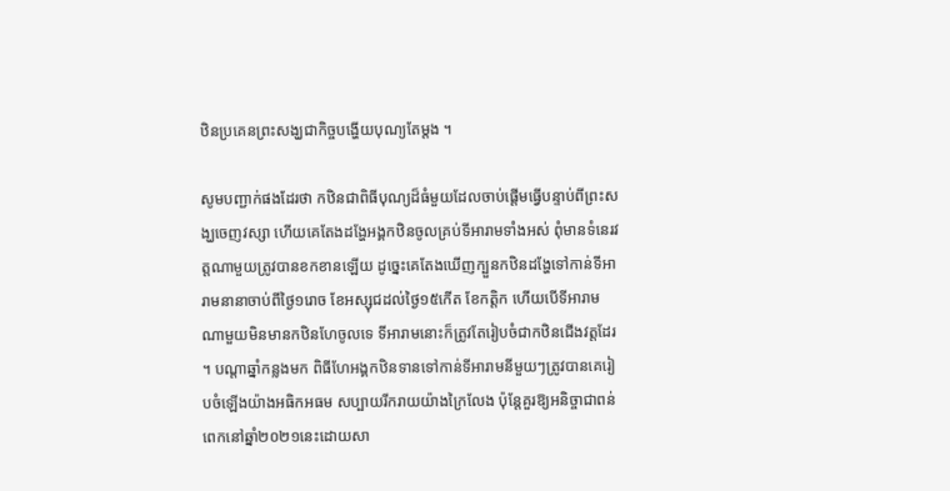ឋិនប្រគេនព្រះសង្ឃជាកិច្ចបង្ហើយបុណ្យតែម្តង ។

សូមបញ្ជាក់ផងដែរថា កឋិនជាពិធីបុណ្យដ៏ធំមួយដែលចាប់ផ្ដើមធ្វើបន្ទាប់ពីព្រះសង្ឃចេញវស្សា ហើយគេតែងដង្ហែអង្គកឋិនចូលគ្រប់ទីអារាមទាំងអស់ ពុំមានទំនេរវត្ដណាមួយត្រូវបានខកខានឡើយ ដូច្នេះគេតែងឃើញក្បួនកឋិនដង្ហែទៅកាន់ទីអារាមនានាចាប់ពីថ្ងៃ១រោច ខែអស្សុជដល់ថ្ងៃ១៥កើត ខែកត្តិក ហើយបើទីអារាមណាមួយមិនមានកឋិនហែចូលទេ ទីអារាមនោះក៏ត្រូវតែរៀបចំជាកឋិនជើងវត្តដែរ ។ បណ្តាឆ្នាំកន្លងមក ពិធីហែអង្គកឋិនទានទៅកាន់ទីអារាមនីមួយៗត្រូវបានគេរៀបចំឡើងយ៉ាងអធិកអធម សប្បាយរីករាយយ៉ាងក្រៃលែង ប៉ុន្តែគួរឱ្យអនិច្ចាជាពន់ពេកនៅឆ្នាំ២០២១នេះដោយសា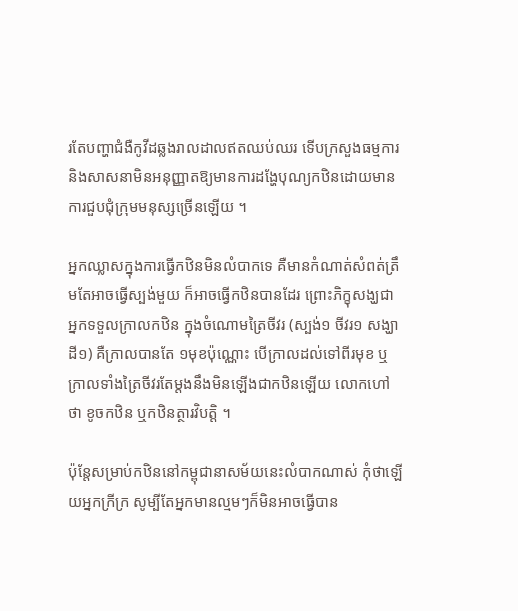រតែបញ្ហាជំងឺកូវីដឆ្លងរាលដាលឥតឈប់ឈរ ទើបក្រសួងធម្មការនិងសាសនាមិនអនុញ្ញាតឱ្យមានការដង្ហែបុណ្យកឋិនដោយមានការជួបជុំក្រុមមនុស្សច្រើនឡើយ ។

អ្នកឈ្លាសក្នុងការធ្វើកឋិនមិនលំបាកទេ គឺមានកំណាត់សំពត់ត្រឹមតែអាចធ្វើស្បង់មួយ ក៏អាចធ្វើកឋិនបានដែរ ព្រោះភិក្ខុសង្ឃជាអ្នកទទួលក្រាលកឋិន ក្នុងចំណោមត្រៃចីវរ (ស្បង់១ ចីវរ១ សង្ឃាដី១) គឺក្រាលបានតែ ១មុខប៉ុណ្ណោះ បើក្រាលដល់ទៅពីរមុខ ឬក្រាលទាំងត្រៃចីវរតែម្តងនឹងមិនឡើងជាកឋិនឡើយ លោកហៅថា ខូចកឋិន ឬកឋិនត្ថារវិបត្តិ ។

ប៉ុន្តែសម្រាប់កឋិននៅកម្ពុជានាសម័យនេះលំបាកណាស់ កុំថាឡើយអ្នកក្រីក្រ សូម្បីតែអ្នកមានល្មមៗក៏មិនអាចធ្វើបាន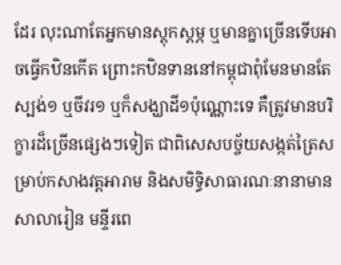ដែរ លុះណាតែអ្នកមានស្តុកស្តម្ភ ឬមានគ្នាច្រើនទើបអាចធ្វើកឋិនកើត ព្រោះកឋិនទាននៅកម្ពុជាពុំមែនមានតែស្បង់១ ឬចីវរ១ ឬក៏សង្ឃាដី១ប៉ុណ្ណោះទេ គឺត្រូវមានបរិក្ខារដ៏ច្រើនផ្សេងៗទៀត ជាពិសេសបច្ច័យសង្កត់ត្រៃសម្រាប់កសាងវត្តអារាម និងសមិទ្ធិសាធារណៈនានាមានសាលារៀន មន្ទីរពេ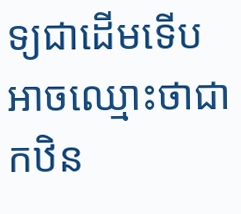ទ្យជាដើមទើបអាចឈ្មោះថាជាកឋិន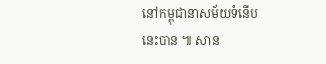នៅកម្ពុជានាសម័យទំនើបនេះបាន ៕ សាន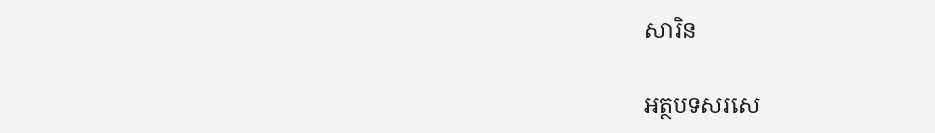សារិន

អត្ថបទសរសេ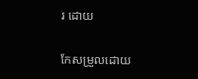រ ដោយ

កែសម្រួលដោយ